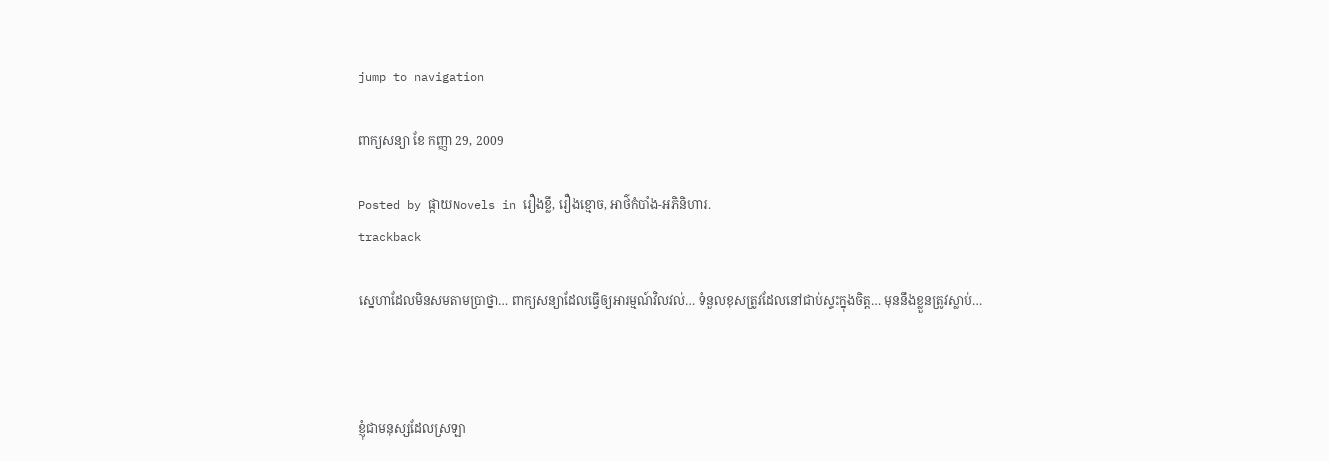jump to navigation

ពាក្យសន្យា ខែ កញ្ញា 29, 2009

Posted by ផ្កាយNovels in រឿងខ្លី, រឿងខ្មោច, អាថ៌កំបាំង-អភិនិហារ.
trackback

ស្នេហាដែលមិនសមតាមប្រាថ្នា… ពាក្យសន្យាដែលធ្វើឲ្យអារម្មណ៍វិលវល់… ទំនួលខុសត្រូវដែលនៅជាប់ស្ទះក្នុងចិត្ត… មុននឹងខ្លួនត្រូវស្លាប់…



ខ្ញុំជាមនុស្សដែលស្រឡា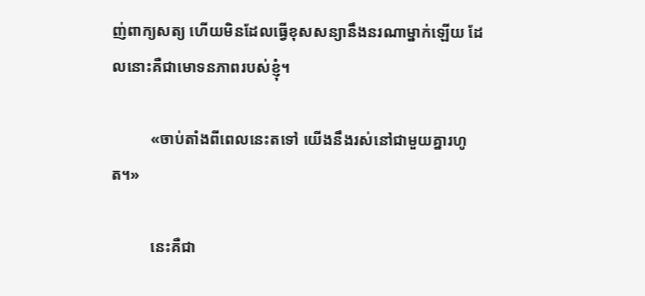ញ់ពាក្យសត្យ ហើយមិនដែលធ្វើខុសសន្យានឹងនរណាម្នាក់ឡើយ ដែលនោះគឺជាមោទនភាពរបស់ខ្ញុំ។

          «ចាប់តាំងពីពេលនេះតទៅ យើងនឹងរស់នៅជាមួយគ្នារហូត។»

          នេះគឺជា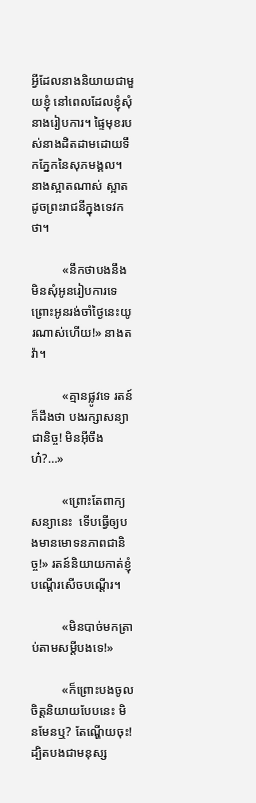អ្វីដែលនាងនិយាយជាមួយខ្ញុំ នៅពេលដែលខ្ញុំសុំនាងរៀបការ។ ផ្ទៃមុខរបស់នាងដិតដាមដោយទឹកភ្នែកនៃសុភមង្គល។ នាងស្អាតណាស់ ស្អាតដូចព្រះរាជនីក្នុងទេវកថា។

          «នឹកថាបងនឹងមិនសុំអូនរៀបការទេ ព្រោះអូនរង់ចាំថ្ងៃនេះយូរណាស់ហើយ!» នាងតវ៉ា។

          «គ្មានផ្លូវទេ រតន៍ក៏ដឹងថា បងរក្សាសន្យាជានិច្ច! មិនអ៊ីចឹងហ៎?…»

          «ព្រោះតែពាក្យសន្យានេះ  ទើបធ្វើឲ្យបងមានមោទនភាពជានិច្ច!» រតន៍និយាយកាត់ខ្ញុំ  បណ្តើរសើចបណ្តើរ។

          «មិនបាច់មកត្រាប់តាមសម្តីបងទេ!»

          «ក៏ព្រោះបងចូលចិត្តនិយាយបែបនេះ មិនមែនឬ? តែណ្ហើយចុះ! ដ្បិតបងជាមនុស្ស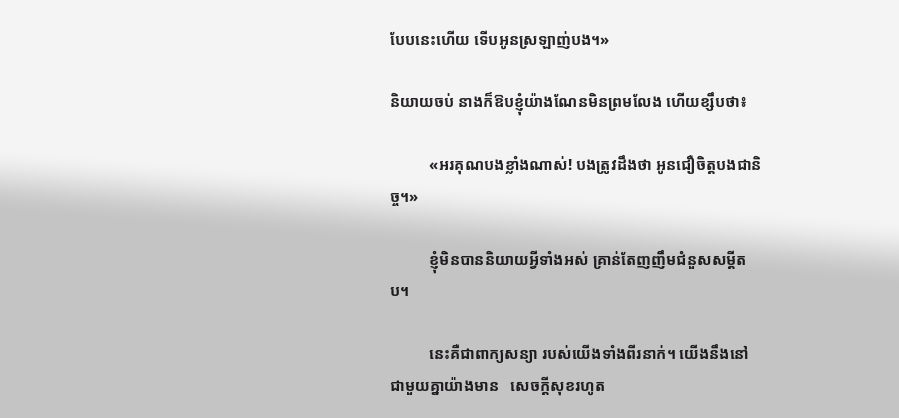បែបនេះហើយ ទើបអូនស្រឡាញ់បង។»

និយាយចប់ នាងក៏ឱបខ្ញុំយ៉ាងណែនមិនព្រមលែង ហើយខ្សឹបថា៖

          «អរគុណបងខ្លាំងណាស់! បងត្រូវដឹងថា អូនជឿចិត្តបងជានិច្ច។»

          ខ្ញុំមិនបាននិយាយអ្វីទាំងអស់ គ្រាន់តែញញឹមជំនួសសម្តីតប។

          នេះគឺជាពាក្យសន្យា របស់យើងទាំងពីរនាក់។ យើងនឹងនៅជាមួយគ្នាយ៉ាងមាន   សេចក្តីសុខរហូត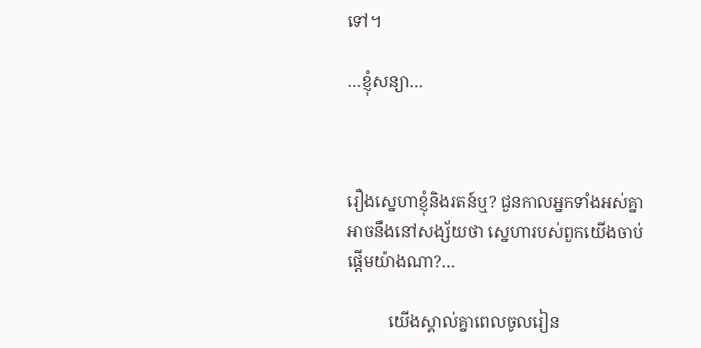ទៅ។

…ខ្ញុំសន្យា…



រឿងស្នេហាខ្ញុំនិងរតន៍ឬ? ជួនកាលអ្នកទាំងអស់គ្នាអាចនឹងនៅសង្ស័យថា ស្នេហារបស់ពួកយើងចាប់ផ្តើមយ៉ាងណា?…

          យើងស្គាល់គ្នាពេលចូលរៀន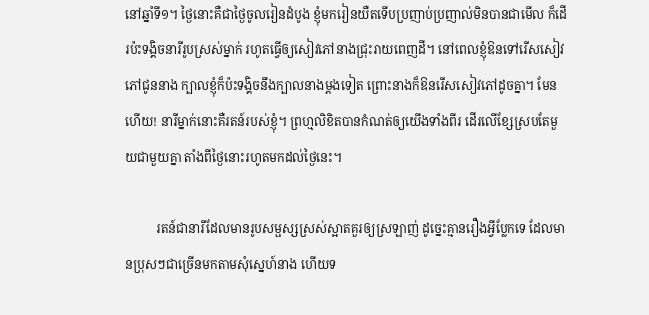នៅឆ្នាំទី១។ ថ្ងៃនោះគឺជាថ្ងៃចូលរៀនដំបូង ខ្ញុំមករៀនយឺតទើបប្រញាប់ប្រញាល់មិនបានជាមើល ក៏ដើរប៉ះទង្គិចនារីរូបស្រស់ម្នាក់ រហូតធ្វើឲ្យសៀវភៅនាងជ្រុះរាយពេញដី។ នៅពេលខ្ញុំឱនទៅរើសសៀវភៅជូននាង ក្បាលខ្ញុំក៏ប៉ះទង្គិចនឹងក្បាលនាងម្តងទៀត ព្រោះនាងក៏ឱនរើសសៀវភៅដូចគ្នា។ មែនហើយ! នារីម្នាក់នោះគឺរតន៍របស់ខ្ញុំ។ ព្រហ្មលិខិតបានកំណត់ឲ្យយើងទាំងពីរ ដើរលើខ្សែស្របតែមួយជាមួយគ្នា តាំងពីថ្ងៃនោះរហូតមកដល់ថ្ងៃនេះ។

          រតន៍ជានារីដែលមានរូបសម្ផស្សស្រស់ស្អាតគួរឲ្យស្រឡាញ់ ដូច្នេះគ្មានរឿងអ្វីប្លែកទេ ដែលមានប្រុសៗជាច្រើនមកតាមសុំស្នេហ៍នាង ហើយទ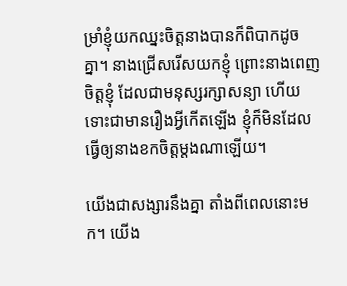ម្រាំខ្ញុំយកឈ្នះចិត្តនាងបានក៏ពិបាកដូចគ្នា។ នាងជ្រើសរើសយកខ្ញុំ ព្រោះនាងពេញចិត្តខ្ញុំ ដែលជាមនុស្សរក្សាសន្យា ហើយទោះជាមានរឿងអ្វីកើតឡើង ខ្ញុំក៏មិនដែលធ្វើឲ្យនាងខកចិត្តម្តងណាឡើយ។

យើងជាសង្សារនឹងគ្នា តាំងពីពេលនោះមក។ យើង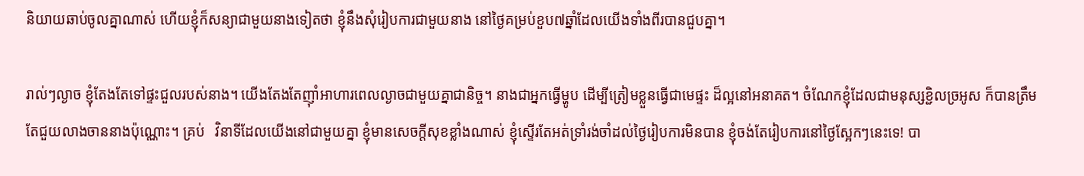និយាយឆាប់ចូលគ្នាណាស់ ហើយខ្ញុំក៏សន្យាជាមួយនាងទៀតថា ខ្ញុំនឹងសុំរៀបការជាមួយនាង នៅថ្ងៃគម្រប់ខួប៧ឆ្នាំដែលយើងទាំងពីរបានជួបគ្នា។

រាល់ៗល្ងាច ខ្ញុំតែងតែទៅផ្ទះជួលរបស់នាង។ យើងតែងតែញ៉ាំអាហារពេលល្ងាចជាមួយគ្នាជានិច្ច។ នាងជាអ្នកធ្វើម្ហូប ដើម្បីត្រៀមខ្លួនធ្វើជាមេផ្ទះ ដ៏ល្អនៅអនាគត។ ចំណែកខ្ញុំដែលជាមនុស្សខ្ជិលច្រអូស ក៏បានត្រឹមតែជួយលាងចាននាងប៉ុណ្ណោះ។ គ្រប់   វិនាទីដែលយើងនៅជាមួយគ្នា ខ្ញុំមានសេចក្តីសុខខ្លាំងណាស់ ខ្ញុំស្ទើរតែអត់ទ្រាំរង់ចាំដល់ថ្ងៃរៀបការមិនបាន ខ្ញុំចង់តែរៀបការនៅថ្ងៃស្អែកៗនេះទេ! បា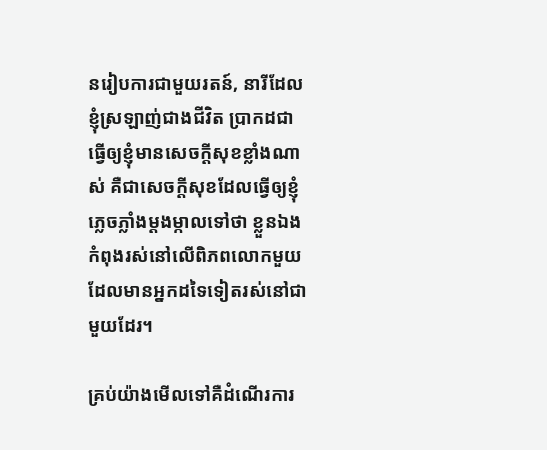នរៀបការជាមួយរតន៍, នារីដែលខ្ញុំស្រឡាញ់ជាងជីវិត ប្រាកដជាធ្វើឲ្យខ្ញុំមានសេចក្តីសុខខ្លាំងណាស់ គឺជាសេចក្តីសុខដែលធ្វើឲ្យខ្ញុំភ្លេចភ្លាំងម្តងម្កាលទៅថា ខ្លួនឯងកំពុងរស់នៅលើពិភពលោកមួយ ដែលមានអ្នកដទៃទៀតរស់នៅជាមួយដែរ។

គ្រប់យ៉ាងមើលទៅគឺដំណើរការ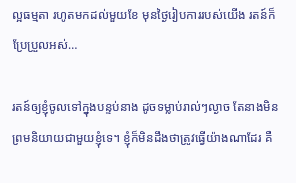ល្អធម្មតា រហូតមកដល់មួយខែ មុនថ្ងៃរៀបការរបស់យើង រតន៍ក៏ប្រែប្រួលអស់…

រតន៍ឲ្យខ្ញុំចូលទៅក្នុងបន្ទប់នាង ដូចទម្លាប់រាល់ៗល្ងាច តែនាងមិនព្រមនិយាយជាមួយខ្ញុំទេ។ ខ្ញុំក៏មិនដឹងថាត្រូវធ្វើយ៉ាងណាដែរ គឺ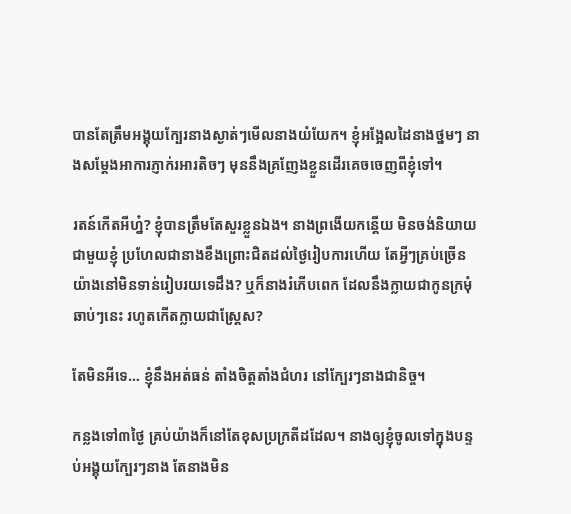បានតែត្រឹមអង្គុយក្បែរនាងស្ងាត់ៗមើលនាងយំយែក។ ខ្ញុំអង្អែលដៃនាងថ្នមៗ នាងសម្តែងអាការភ្ញាក់រអារតិចៗ មុននឹងគ្រញែងខ្លួនដើរគេចចេញពីខ្ញុំទៅ។

រតន៍កើតអីហ្ន៎? ខ្ញុំបានត្រឹមតែសួរខ្លួនឯង។ នាងព្រងើយកន្តើយ មិនចង់និយាយជាមួយខ្ញុំ ប្រហែលជានាងខឹងព្រោះជិតដល់ថ្ងៃរៀបការហើយ តែអ្វីៗគ្រប់ច្រើនយ៉ាងនៅមិនទាន់រៀបរយទេដឹង? ឬក៏នាងរំភើបពេក ដែលនឹងក្លាយជាកូនក្រមុំឆាប់ៗនេះ រហូតកើតក្លាយជាស្ត្រែស?

តែមិនអីទេ… ខ្ញុំនឹងអត់ធន់ តាំងចិត្តតាំងជំហរ នៅក្បែរៗនាងជានិច្ច។

កន្លងទៅ៣ថ្ងៃ គ្រប់យ៉ាងក៏នៅតែខុសប្រក្រតីដដែល។ នាងឲ្យខ្ញុំចូលទៅក្នុងបន្ទប់អង្គុយក្បែរៗនាង តែនាងមិន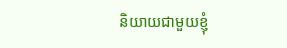និយាយជាមួយខ្ញុំ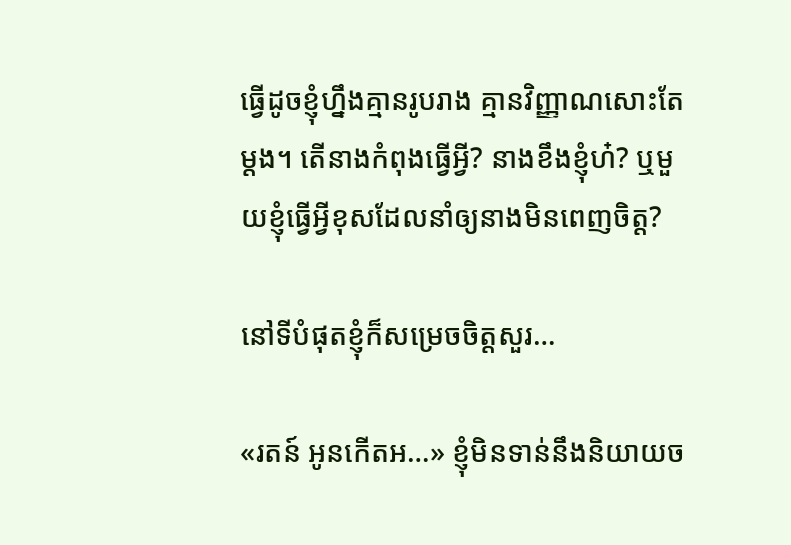ធ្វើដូចខ្ញុំហ្នឹងគ្មានរូបរាង គ្មានវិញ្ញាណសោះតែម្តង។ តើនាងកំពុងធ្វើអ្វី? នាងខឹងខ្ញុំហ៎? ឬមួយខ្ញុំធ្វើអ្វីខុសដែលនាំឲ្យនាងមិនពេញចិត្ត?

នៅទីបំផុតខ្ញុំក៏សម្រេចចិត្តសួរ…

«រតន៍ អូនកើតអ…» ខ្ញុំមិនទាន់នឹងនិយាយច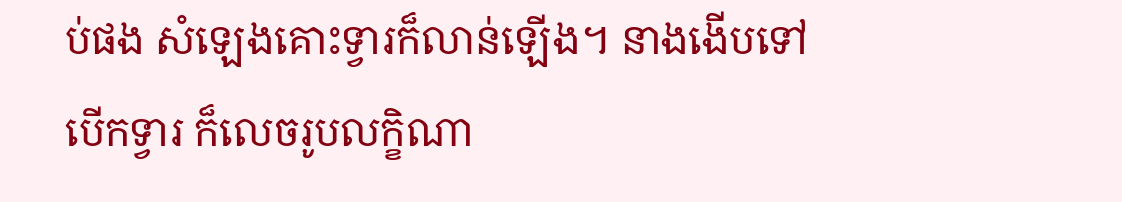ប់ផង សំឡេងគោះទ្វារក៏លាន់ឡើង។ នាងងើបទៅបើកទ្វារ ក៏លេចរូបលក្ខិណា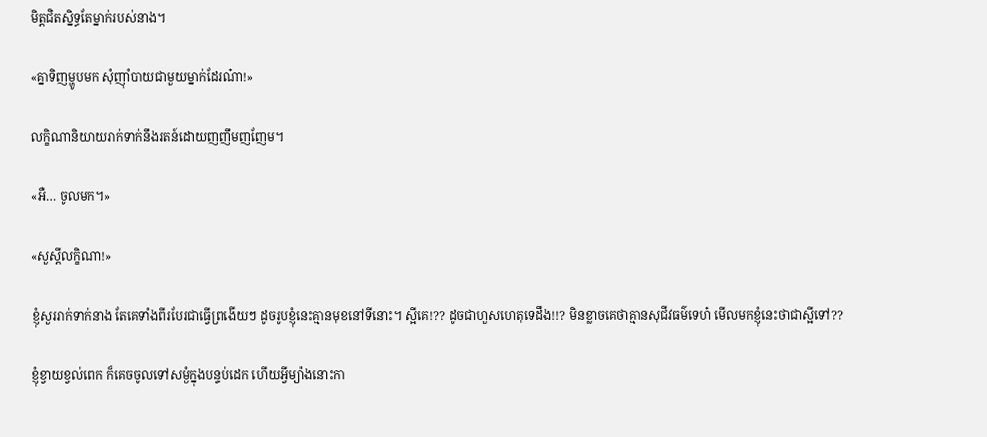មិត្តជិតស្និទ្ធតែម្នាក់របស់នាង។

«គ្នាទិញម្ហូបមក សុំញ៉ាំបាយជាមួយម្នាក់ដែរណ៎ា!»

លក្ខិណានិយាយរាក់ទាក់នឹងរតន៍ដោយញញឹមញញែម។

«អឺ… ចូលមក។»

«សួស្តីលក្ខិណា!»

ខ្ញុំសួររាក់ទាក់នាង តែគេទាំងពីរបែរជាធ្វើព្រងើយៗ ដូចរូបខ្ញុំនេះគ្មានមុខនៅទីនោះ។ ស្អីគេ!?? ដូចជាហួសហេតុទេដឹង!!? មិនខ្លាចគេថាគ្មានសុជីវធម៌ទេហ៎ មើលមកខ្ញុំនេះថាជាស្អីទៅ??

ខ្ញុំខ្វាយខ្វល់ពេក ក៏គេចចូលទៅសម្ងំក្នុងបន្ទប់ដេក ហើយអ្វីម្យ៉ាងនោះកា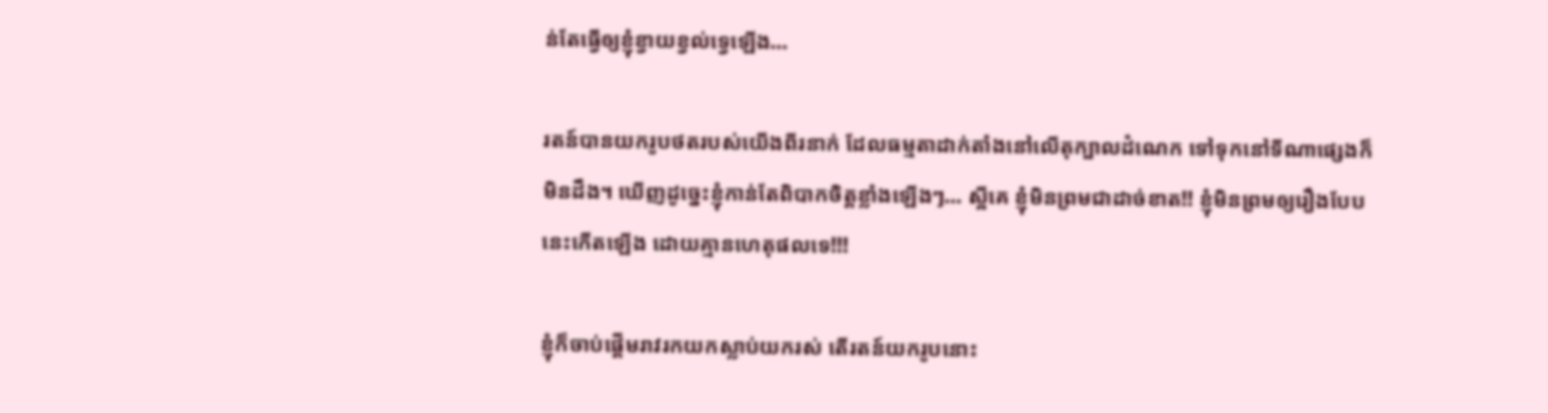ន់តែធ្វើឲ្យខ្ញុំខ្វាយខ្វល់ទ្វេឡើង…

រតន៍បានយករូបថតរបស់យើងពីរនាក់ ដែលធម្មតាដាក់តាំងនៅលើតុក្បាលដំណេក ទៅទុកនៅទីណាផ្សេងក៏មិនដឹង។ ឃើញដូច្នេះខ្ញុំកាន់តែពិបាកចិត្តខ្លាំងឡើងៗ… ស្អីគេ ខ្ញុំមិនព្រមជាដាច់ខាត!! ខ្ញុំមិនព្រមឲ្យរឿងបែបនេះកើតឡើង ដោយគ្មានហេតុផលទេ!!!

ខ្ញុំក៏ចាប់ផ្តើមរាវរកយកស្លាប់យករស់ តើរតន៍យករូបនោះ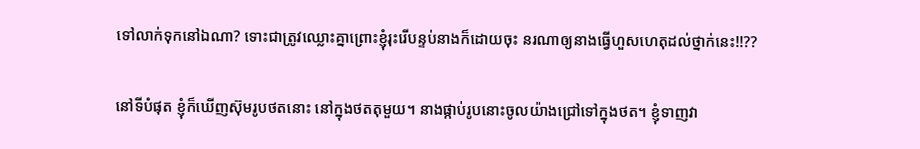ទៅលាក់ទុកនៅឯណា? ទោះជាត្រូវឈ្លោះគ្នាព្រោះខ្ញុំរុះរើបន្ទប់នាងក៏ដោយចុះ នរណាឲ្យនាងធ្វើហួសហេតុដល់ថ្នាក់នេះ!!??

នៅទីបំផុត ខ្ញុំក៏ឃើញស៊ុមរូបថតនោះ នៅក្នុងថតតុមួយ។ នាងផ្កាប់រូបនោះចូលយ៉ាងជ្រៅទៅក្នុងថត។ ខ្ញុំទាញវា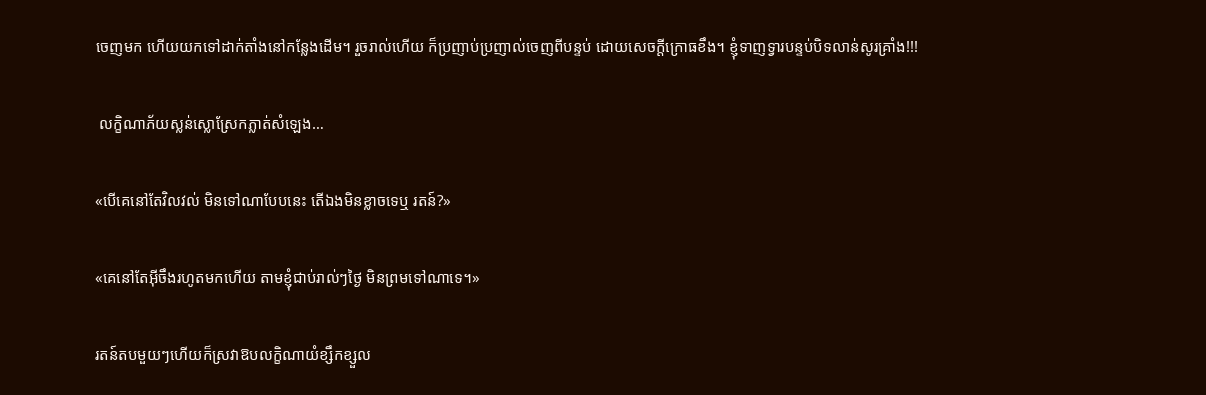ចេញមក ហើយយកទៅដាក់តាំងនៅកន្លែងដើម។ រួចរាល់ហើយ ក៏ប្រញាប់ប្រញាល់ចេញពីបន្ទប់ ដោយសេចក្តីក្រោធខឹង។ ខ្ញុំទាញទ្វារបន្ទប់បិទលាន់សូរគ្រាំង!!!

 លក្ខិណាភ័យស្លន់ស្លោស្រែកភ្លាត់សំឡេង…

«បើគេនៅតែវិលវល់ មិនទៅណាបែបនេះ តើឯងមិនខ្លាចទេឬ រតន៍?»

«គេនៅតែអ៊ីចឹងរហូតមកហើយ តាមខ្ញុំជាប់រាល់ៗថ្ងៃ មិនព្រមទៅណាទេ។»

រតន៍តបមួយៗហើយក៏ស្រវាឱបលក្ខិណាយំខ្សឹកខ្សួល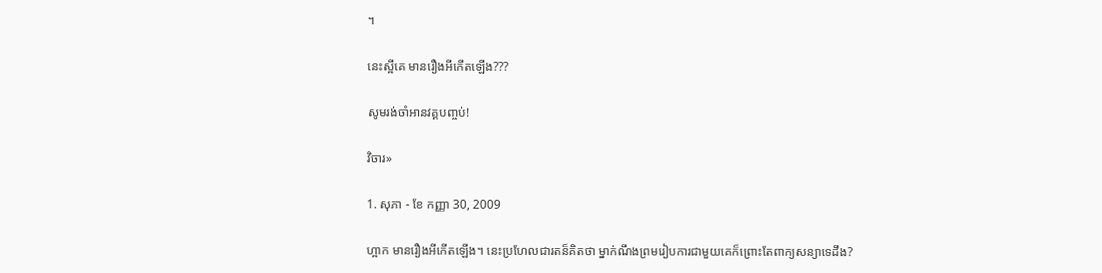។

នេះស្អីគេ មានរឿងអីកើតឡើង???

សូមរង់ចាំអានវគ្គបញ្ចប់!

វិចារ»

1. សុភា - ខែ កញ្ញា 30, 2009

ហ្អាក មានរឿងអីកើតឡើង។ នេះប្រហែលជារតន៏គិតថា ម្នាក់ណឹងព្រមរៀបការជាមួយគេក៏ព្រោះតែពាក្យសន្យាទេដឹង?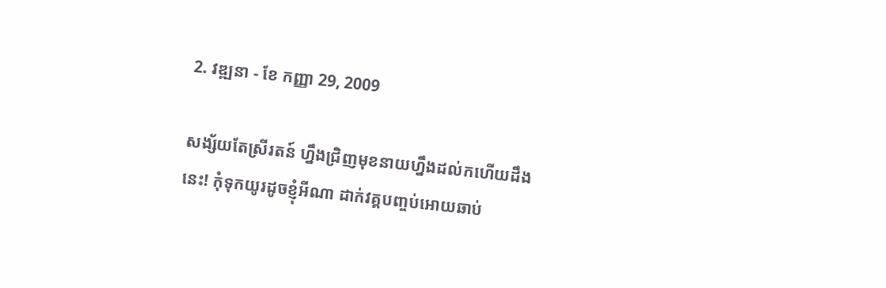2. វឌ្ឍនា - ខែ កញ្ញា 29, 2009

សង្ស័យតែស្រីរតន៍ ហ្នឹងជ្រិញមុខនាយហ្នឹងដល់កហើយដឹងនេះ! កុំទុកយូរដូចខ្ញុំអីណា ដាក់វគ្គបញ្ចប់អោយឆាប់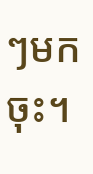ៗមកចុះ។